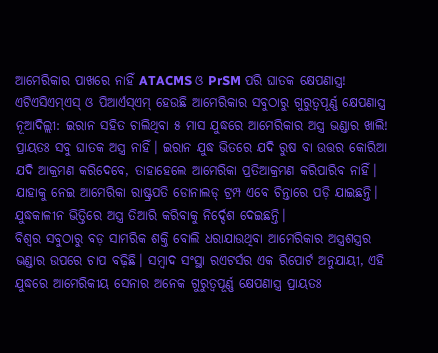ଆମେରିକାର ପାଖରେ ନାହିଁ ATACMS ଓ PrSM ପରି ଘାତକ କ୍ଷେପଣାସ୍ତ୍ର!
ଏଟିଏସିଏମ୍ଏସ୍ ଓ ପିଆର୍ଏସ୍ଏମ୍ ହେଉଛି ଆମେରିକାର ସବୁଠାରୁ ଗୁରୁତ୍ୱପୂର୍ଣ୍ଣ କ୍ଷେପଣାସ୍ତ୍ର
ନୂଆଦିଲ୍ଲୀ: ଇରାନ ସହିତ ଚାଲିଥିବା ୫ ମାସ ଯୁଦ୍ଧରେ ଆମେରିକାର ଅସ୍ତ୍ର ଭଣ୍ଡାର ଖାଲି! ପ୍ରାୟତଃ ସବୁ ଘାତକ ଅସ୍ତ୍ର ନାହିଁ। ଇରାନ ଯୁଦ୍ଧ ଭିତରେ ଯଦି ରୁଷ ବା ଉତ୍ତର କୋରିଆ ଯଦି ଆକ୍ରମଣ କରିଦେବେ, ତାହାହେଲେ ଆମେରିକା ପ୍ରତିଆକ୍ରମଣ କରିପାରିବ ନାହିଁ। ଯାହାକୁ ନେଇ ଆମେରିକା ରାଷ୍ଟ୍ରପତି ଡୋନାଲଡ୍ ଟ୍ରମ୍ପ ଏବେ ଚିନ୍ତାରେ ପଡ଼ି ଯାଇଛନ୍ତି। ଯୁଦ୍ଧକାଳୀନ ଭିତ୍ତିରେ ଅସ୍ତ୍ର ତିଆରି କରିବାକୁ ନିର୍ଦ୍ଦେଶ ଦେଇଛନ୍ତି।
ବିଶ୍ୱର ସବୁଠାରୁ ବଡ଼ ସାମରିକ ଶକ୍ତି ବୋଲି ଧରାଯାଉଥିବା ଆମେରିକାର ଅସ୍ତ୍ରଶସ୍ତ୍ରର ଭଣ୍ଡାର ଉପରେ ଚାପ ବଢ଼ିଛି। ସମ୍ବାଦ ସଂସ୍ଥା ରଏଟର୍ସର ଏକ ରିପୋର୍ଟ ଅନୁଯାୟୀ, ଏହି ଯୁଦ୍ଧରେ ଆମେରିକୀୟ ସେନାର ଅନେକ ଗୁରୁତ୍ୱପୂର୍ଣ୍ଣ କ୍ଷେପଣାସ୍ତ୍ର ପ୍ରାୟତଃ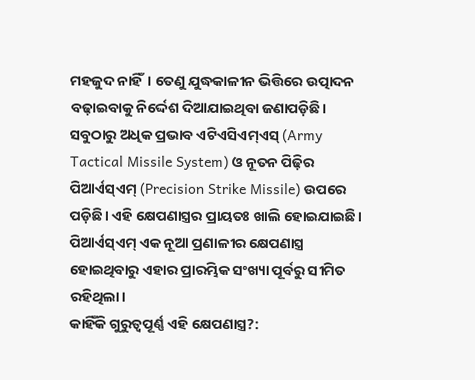ମହଜୁଦ ନାହିଁ। ତେଣୁ ଯୁଦ୍ଧକାଳୀନ ଭିତ୍ତିରେ ଉତ୍ପାଦନ ବଢ଼ାଇବାକୁ ନିର୍ଦ୍ଦେଶ ଦିଆଯାଇଥିବା ଜଣାପଡ଼ିଛି।
ସବୁଠାରୁ ଅଧିକ ପ୍ରଭାବ ଏଟିଏସିଏମ୍ଏସ୍ (Army Tactical Missile System) ଓ ନୂତନ ପିଢ଼ିର ପିଆର୍ଏସ୍ଏମ୍ (Precision Strike Missile) ଉପରେ ପଡ଼ିଛି। ଏହି କ୍ଷେପଣାସ୍ତ୍ରର ପ୍ରାୟତଃ ଖାଲି ହୋଇଯାଇଛି। ପିଆର୍ଏସ୍ଏମ୍ ଏକ ନୂଆ ପ୍ରଣାଳୀର କ୍ଷେପଣାସ୍ତ୍ର ହୋଇଥିବାରୁ ଏହାର ପ୍ରାରମ୍ଭିକ ସଂଖ୍ୟା ପୂର୍ବରୁ ସୀମିତ ରହିଥିଲା।
କାହିଁକି ଗୁରୁତ୍ୱପୂର୍ଣ୍ଣ ଏହି କ୍ଷେପଣାସ୍ତ୍ର?: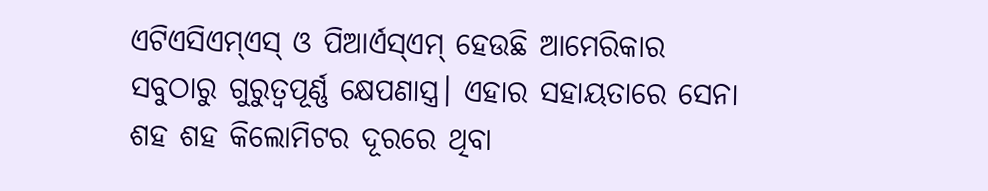ଏଟିଏସିଏମ୍ଏସ୍ ଓ ପିଆର୍ଏସ୍ଏମ୍ ହେଉଛି ଆମେରିକାର ସବୁଠାରୁ ଗୁରୁତ୍ୱପୂର୍ଣ୍ଣ କ୍ଷେପଣାସ୍ତ୍ର। ଏହାର ସହାୟତାରେ ସେନା ଶହ ଶହ କିଲୋମିଟର ଦୂରରେ ଥିବା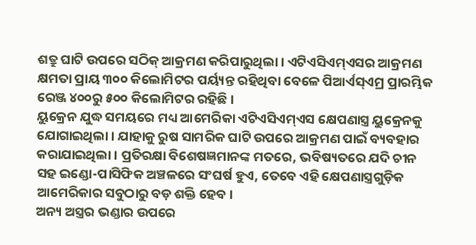ଶତ୍ରୁ ଘାଟି ଉପରେ ସଠିକ୍ ଆକ୍ରମଣ କରିପାରୁଥିଲା। ଏଟିଏସିଏମ୍ଏସର ଆକ୍ରମଣ କ୍ଷମତା ପ୍ରାୟ ୩୦୦ କିଲୋମିଟର ପର୍ୟ୍ୟନ୍ତ ରହିଥିବା ବେଳେ ପିଆର୍ଏସ୍ଏମ୍ର ପ୍ରାରମ୍ଭିକ ରେଞ୍ଜ ୪୦୦ରୁ ୫୦୦ କିଲୋମିଟର ରହିଛି।
ୟୁକ୍ରେନ ଯୁଦ୍ଧ ସମୟରେ ମଧ୍ୟ ଆମେରିକା ଏଟିଏସିଏମ୍ଏସ କ୍ଷେପଣାସ୍ତ୍ର ୟୁକ୍ରେନକୁ ଯୋଗାଇଥିଲା। ଯାହାକୁ ରୁଷ ସାମରିକ ଘାଟି ଉପରେ ଆକ୍ରମଣ ପାଇଁ ବ୍ୟବହାର କରାଯାଇଥିଲା। ପ୍ରତିରକ୍ଷା ବିଶେଷଜ୍ଞମାନଙ୍କ ମତରେ, ଭବିଷ୍ୟତରେ ଯଦି ଚୀନ ସହ ଇଣ୍ଡୋ-ପାସିଫିକ ଅଞ୍ଚଳରେ ସଂଘର୍ଷ ହୁଏ, ତେବେ ଏହି କ୍ଷେପଣାସ୍ତ୍ରଗୁଡ଼ିକ ଆମେରିକାର ସବୁଠାରୁ ବଡ଼ ଶକ୍ତି ହେବ।
ଅନ୍ୟ ଅସ୍ତ୍ରର ଭଣ୍ଡାର ଉପରେ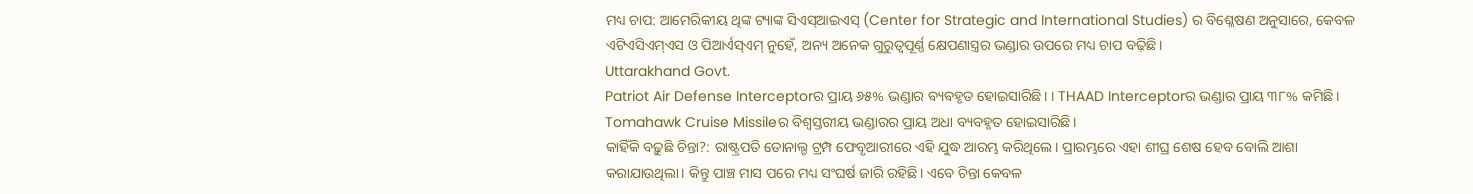ମଧ୍ୟ ଚାପ: ଆମେରିକୀୟ ଥିଙ୍କ ଟ୍ୟାଙ୍କ ସିଏସ୍ଆଇଏସ୍ (Center for Strategic and International Studies) ର ବିଶ୍ଳେଷଣ ଅନୁସାରେ, କେବଳ ଏଟିଏସିଏମ୍ଏସ ଓ ପିଆର୍ଏସ୍ଏମ୍ ନୁହେଁ, ଅନ୍ୟ ଅନେକ ଗୁରୁତ୍ୱପୂର୍ଣ୍ଣ କ୍ଷେପଣାସ୍ତ୍ରର ଭଣ୍ଡାର ଉପରେ ମଧ୍ୟ ଚାପ ବଢ଼ିଛି।
Uttarakhand Govt.
Patriot Air Defense Interceptorର ପ୍ରାୟ ୬୫% ଭଣ୍ଡାର ବ୍ୟବହୃତ ହୋଇସାରିଛି। । THAAD Interceptorର ଭଣ୍ଡାର ପ୍ରାୟ ୩୮% କମିଛି। Tomahawk Cruise Missileର ବିଶ୍ୱସ୍ତରୀୟ ଭଣ୍ଡାରର ପ୍ରାୟ ଅଧା ବ୍ୟବହୃତ ହୋଇସାରିଛି।
କାହିଁକି ବଢ଼ୁଛି ଚିନ୍ତା?: ରାଷ୍ଟ୍ରପତି ଡୋନାଲ୍ଡ ଟ୍ରମ୍ପ ଫେବୃଆରୀରେ ଏହି ଯୁଦ୍ଧ ଆରମ୍ଭ କରିଥିଲେ। ପ୍ରାରମ୍ଭରେ ଏହା ଶୀଘ୍ର ଶେଷ ହେବ ବୋଲି ଆଶା କରାଯାଉଥିଲା। କିନ୍ତୁ ପାଞ୍ଚ ମାସ ପରେ ମଧ୍ୟ ସଂଘର୍ଷ ଜାରି ରହିଛି। ଏବେ ଚିନ୍ତା କେବଳ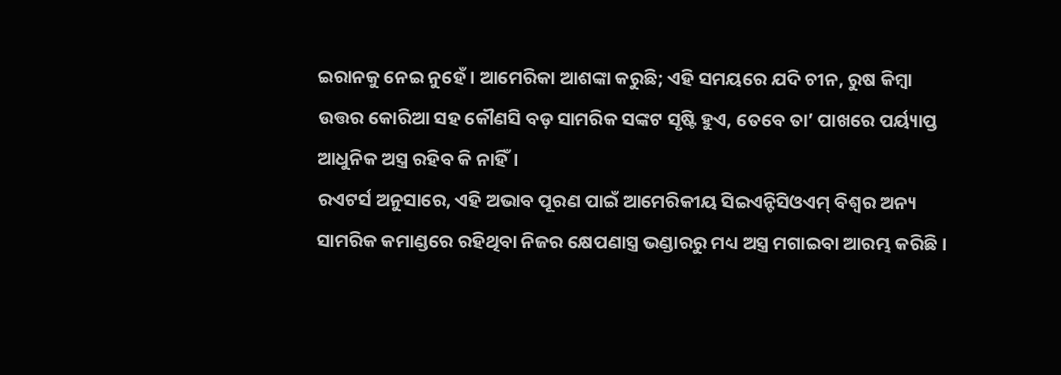ଇରାନକୁ ନେଇ ନୁହେଁ। ଆମେରିକା ଆଶଙ୍କା କରୁଛି; ଏହି ସମୟରେ ଯଦି ଚୀନ, ରୁଷ କିମ୍ବା ଉତ୍ତର କୋରିଆ ସହ କୌଣସି ବଡ଼ ସାମରିକ ସଙ୍କଟ ସୃଷ୍ଟି ହୁଏ, ତେବେ ତା’ ପାଖରେ ପର୍ୟ୍ୟାପ୍ତ ଆଧୁନିକ ଅସ୍ତ୍ର ରହିବ କି ନାହିଁ।
ରଏଟର୍ସ ଅନୁସାରେ, ଏହି ଅଭାବ ପୂରଣ ପାଇଁ ଆମେରିକୀୟ ସିଇଏନ୍ଟିସିଓଏମ୍ ବିଶ୍ୱର ଅନ୍ୟ ସାମରିକ କମାଣ୍ଡରେ ରହିଥିବା ନିଜର କ୍ଷେପଣାସ୍ତ୍ର ଭଣ୍ଡାରରୁ ମଧ୍ୟ ଅସ୍ତ୍ର ମଗାଇବା ଆରମ୍ଭ କରିଛି।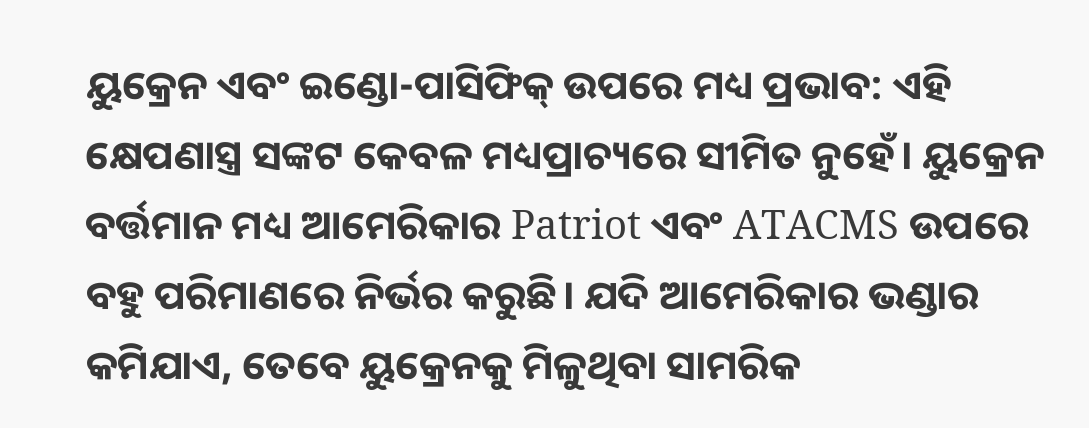ୟୁକ୍ରେନ ଏବଂ ଇଣ୍ଡୋ-ପାସିଫିକ୍ ଉପରେ ମଧ୍ୟ ପ୍ରଭାବ: ଏହି କ୍ଷେପଣାସ୍ତ୍ର ସଙ୍କଟ କେବଳ ମଧ୍ୟପ୍ରାଚ୍ୟରେ ସୀମିତ ନୁହେଁ। ୟୁକ୍ରେନ ବର୍ତ୍ତମାନ ମଧ୍ୟ ଆମେରିକାର Patriot ଏବଂ ATACMS ଉପରେ ବହୁ ପରିମାଣରେ ନିର୍ଭର କରୁଛି। ଯଦି ଆମେରିକାର ଭଣ୍ଡାର କମିଯାଏ, ତେବେ ୟୁକ୍ରେନକୁ ମିଳୁଥିବା ସାମରିକ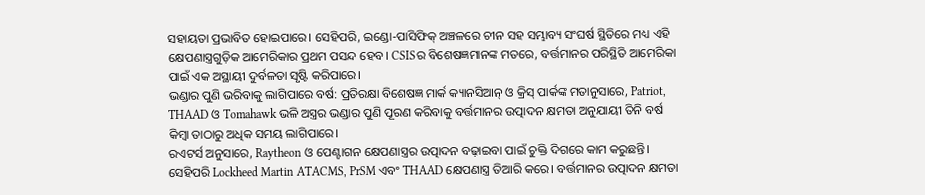ସହାୟତା ପ୍ରଭାବିତ ହୋଇପାରେ। ସେହିପରି, ଇଣ୍ଡୋ-ପାସିଫିକ୍ ଅଞ୍ଚଳରେ ଚୀନ ସହ ସମ୍ଭାବ୍ୟ ସଂଘର୍ଷ ସ୍ଥିତିରେ ମଧ୍ୟ ଏହି କ୍ଷେପଣାସ୍ତ୍ରଗୁଡ଼ିକ ଆମେରିକାର ପ୍ରଥମ ପସନ୍ଦ ହେବ। CSISର ବିଶେଷଜ୍ଞମାନଙ୍କ ମତରେ, ବର୍ତ୍ତମାନର ପରିସ୍ଥିତି ଆମେରିକା ପାଇଁ ଏକ ଅସ୍ଥାୟୀ ଦୁର୍ବଳତା ସୃଷ୍ଟି କରିପାରେ।
ଭଣ୍ଡାର ପୁଣି ଭରିବାକୁ ଲାଗିପାରେ ବର୍ଷ: ପ୍ରତିରକ୍ଷା ବିଶେଷଜ୍ଞ ମାର୍କ କ୍ୟାନସିଆନ୍ ଓ କ୍ରିସ୍ ପାର୍କଙ୍କ ମତାନୁସାରେ, Patriot, THAAD ଓ Tomahawk ଭଳି ଅସ୍ତ୍ରର ଭଣ୍ଡାର ପୁଣି ପୂରଣ କରିବାକୁ ବର୍ତ୍ତମାନର ଉତ୍ପାଦନ କ୍ଷମତା ଅନୁଯାୟୀ ତିନି ବର୍ଷ କିମ୍ବା ତାଠାରୁ ଅଧିକ ସମୟ ଲାଗିପାରେ।
ରଏଟର୍ସ ଅନୁସାରେ, Raytheon ଓ ପେଣ୍ଟାଗନ କ୍ଷେପଣାସ୍ତ୍ରର ଉତ୍ପାଦନ ବଢ଼ାଇବା ପାଇଁ ଚୁକ୍ତି ଦିଗରେ କାମ କରୁଛନ୍ତି। ସେହିପରି Lockheed Martin ATACMS, PrSM ଏବଂ THAAD କ୍ଷେପଣାସ୍ତ୍ର ତିଆରି କରେ। ବର୍ତ୍ତମାନର ଉତ୍ପାଦନ କ୍ଷମତା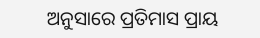ଅନୁସାରେ ପ୍ରତିମାସ ପ୍ରାୟ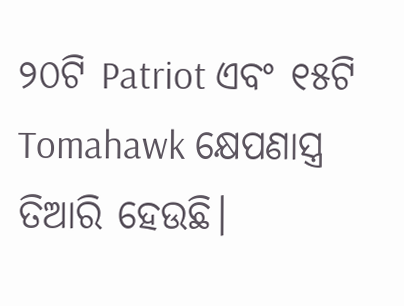୨୦ଟି Patriot ଏବଂ ୧୫ଟି Tomahawk କ୍ଷେପଣାସ୍ତ୍ର ତିଆରି ହେଉଛି।